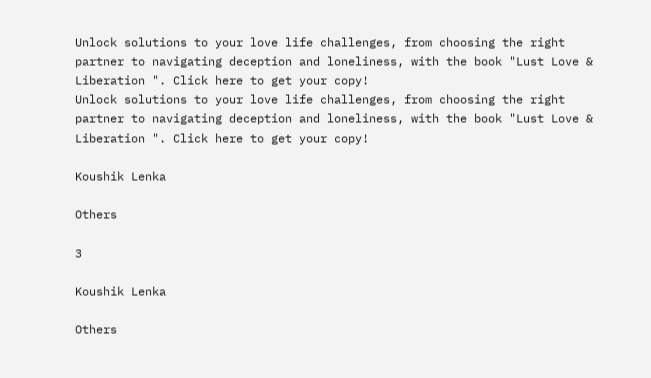Unlock solutions to your love life challenges, from choosing the right partner to navigating deception and loneliness, with the book "Lust Love & Liberation ". Click here to get your copy!
Unlock solutions to your love life challenges, from choosing the right partner to navigating deception and loneliness, with the book "Lust Love & Liberation ". Click here to get your copy!

Koushik Lenka

Others

3

Koushik Lenka

Others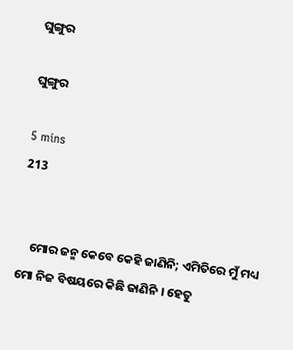ଘୁଙ୍ଗୁର

ଘୁଙ୍ଗୁର

5 mins
213


    ମୋର ଜନ୍ମ କେବେ କେହି ଜାଣିନି; ଏମିତିରେ ମୁଁ ମଧ୍ୟ ମୋ ନିଜ ବିଷୟରେ କିଛି ଜାଣିନି । ହେତୁ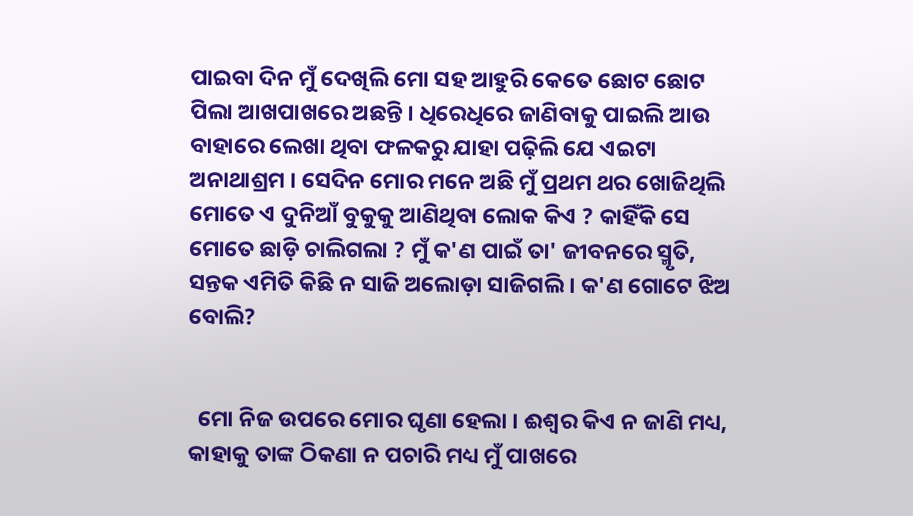ପାଇବା ଦିନ ମୁଁ ଦେଖିଲି ମୋ ସହ ଆହୁରି କେତେ ଛୋଟ ଛୋଟ ପିଲା ଆଖପାଖରେ ଅଛନ୍ତି । ଧିରେଧିରେ ଜାଣିବାକୁ ପାଇଲି ଆଉ ବାହାରେ ଲେଖା ଥିବା ଫଳକରୁ ଯାହା ପଢ଼ିଲି ଯେ ଏଇଟା ଅନାଥାଶ୍ରମ । ସେଦିନ ମୋର ମନେ ଅଛି ମୁଁ ପ୍ରଥମ ଥର ଖୋଜିଥିଲି ମୋତେ ଏ ଦୁନିଆଁ ବୁକୁକୁ ଆଣିଥିବା ଲୋକ କିଏ ? କାହିଁକି ସେ ମୋତେ ଛାଡ଼ି ଚାଲିଗଲା ? ମୁଁ କ'ଣ ପାଇଁ ତା' ଜୀବନରେ ସ୍ମୃତି, ସନ୍ତକ ଏମିତି କିଛି ନ ସାଜି ଅଲୋଡ଼ା ସାଜିଗଲି । କ'ଣ ଗୋଟେ ଝିଅ ବୋଲି?


  ମୋ ନିଜ ଉପରେ ମୋର ଘୃଣା ହେଲା । ଈଶ୍ୱର କିଏ ନ ଜାଣି ମଧ୍ୟ, କାହାକୁ ତାଙ୍କ ଠିକଣା ନ ପଚାରି ମଧ୍ୟ ମୁଁ ପାଖରେ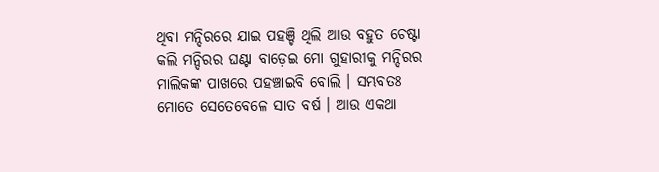ଥିବା ମନ୍ଦିରରେ ଯାଇ ପହଞ୍ଚି ଥିଲି ଆଉ ବହୁତ ଚେଷ୍ଟା କଲି ମନ୍ଦିରର ଘଣ୍ଟା ବାଡ଼େଇ ମୋ ଗୁହାରୀକୁ ମନ୍ଦିରର ମାଲିକଙ୍କ ପାଖରେ ପହଞ୍ଚାଇବି ବୋଲି । ସମ୍ଭବତଃ ମୋତେ ସେତେବେଳେ ସାତ ବର୍ଷ । ଆଉ ଏକଥା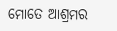ମୋତେ ଆଶ୍ରମର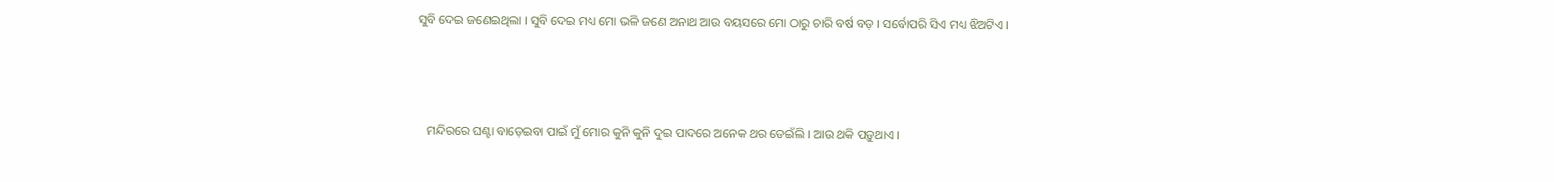ସୁବି ଦେଇ ଜଣେଇଥିଲା । ସୁବି ଦେଇ ମଧ୍ୟ ମୋ ଭଳି ଜଣେ ଅନାଥ ଆଉ ବୟସରେ ମୋ ଠାରୁ ଚାରି ବର୍ଷ ବଡ଼ । ସର୍ବୋପରି ସିଏ ମଧ୍ୟ ଝିଅଟିଏ ।



   ମନ୍ଦିରରେ ଘଣ୍ଟା ବାଡ଼େଇବା ପାଇଁ ମୁଁ ମୋର କୁନି କୁନି ଦୁଇ ପାଦରେ ଅନେକ ଥର ଡେଇଁଲି । ଆଉ ଥକି ପଡ଼ୁଥାଏ ।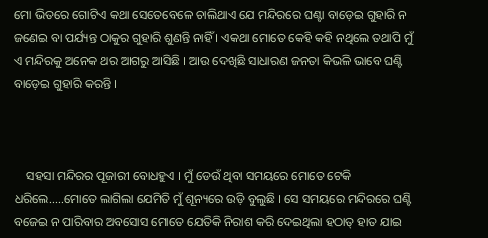ମୋ ଭିତରେ ଗୋଟିଏ କଥା ସେତେବେଳେ ଚାଲିଥାଏ ଯେ ମନ୍ଦିରରେ ଘଣ୍ଟା ବାଡ଼େଇ ଗୁହାରି ନ ଜଣେଇ ବା ପର୍ଯ୍ୟନ୍ତ ଠାକୁର ଗୁହାରି ଶୁଣନ୍ତି ନାହିଁ । ଏକଥା ମୋତେ କେହି କହି ନଥିଲେ ତଥାପି ମୁଁ ଏ ମନ୍ଦିରକୁ ଅନେକ ଥର ଆଗରୁ ଆସିଛି । ଆଉ ଦେଖିଛି ସାଧାରଣ ଜନତା କିଭଳି ଭାବେ ଘଣ୍ଟି ବାଡ଼େଇ ଗୁହାରି କରନ୍ତି ।



    ସହସା ମନ୍ଦିରର ପୂଜାରୀ ବୋଧହୁଏ । ମୁଁ ଡେଉଁ ଥିବା ସମୟରେ ମୋତେ ଟେକି ଧରିଲେ.....ମୋତେ ଲାଗିଲା ଯେମିତି ମୁଁ ଶୂନ୍ୟରେ ଉଡ଼ି ବୁଲୁଛି । ସେ ସମୟରେ ମନ୍ଦିରରେ ଘଣ୍ଟି ବଜେଇ ନ ପାରିବାର ଅବସୋସ ମୋତେ ଯେତିକି ନିରାଶ କରି ଦେଇଥିଲା ହଠାତ୍ ହାତ ଯାଇ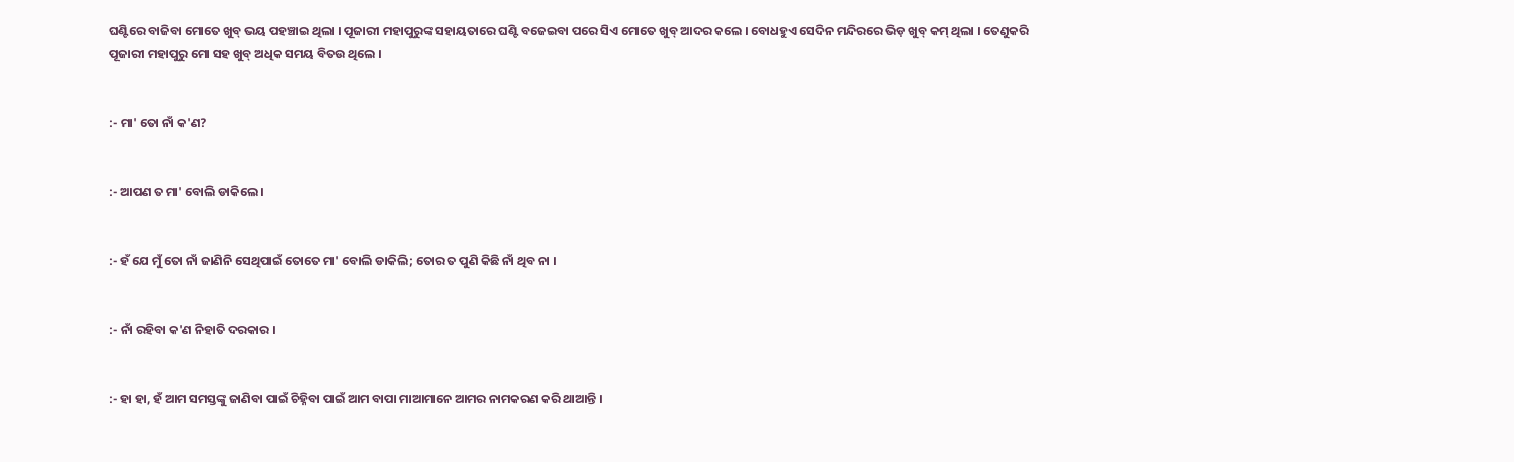ଘଣ୍ଟିରେ ବାଜିବା ମୋତେ ଖୁବ୍ ଭୟ ପହଞ୍ଚାଇ ଥିଲା । ପୂଜାରୀ ମହାପୁରୁଙ୍କ ସହାୟତାରେ ଘଣ୍ଟି ବଜେଇବା ପରେ ସିଏ ମୋତେ ଖୁବ୍ ଆଦର କଲେ । ବୋଧହୁଏ ସେଦିନ ମନ୍ଦିରରେ ଭିଡ଼ ଖୁବ୍ କମ୍ ଥିଲା । ତେଣୁକରି ପୂଜାରୀ ମହାପୁରୁ ମୋ ସହ ଖୁବ୍ ଅଧିକ ସମୟ ବିତ‌ଉ ଥିଲେ ।


:- ମା' ତୋ ନାଁ କ'ଣ?


:- ଆପଣ ତ ମା' ବୋଲି ଡାକିଲେ ।


:- ହଁ ଯେ ମୁଁ ତୋ ନାଁ ଜାଣିନି ସେଥିପାଇଁ ତୋତେ ମା' ବୋଲି ଡାକିଲି; ତୋର ତ ପୁଣି କିଛି ନାଁ ଥିବ ନା ।


:- ନାଁ ରହିବା କ'ଣ ନିହାତି ଦରକାର ।


:- ହା ହା, ହଁ ଆମ ସମସ୍ତଙ୍କୁ ଜାଣିବା ପାଇଁ ଚିହ୍ନିବା ପାଇଁ ଆମ ବାପା ମାଆମାନେ ଆମର ନାମକରଣ କରି ଥାଆନ୍ତି ।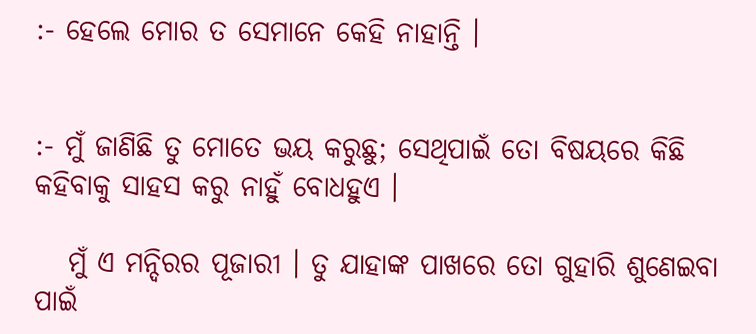:- ହେଲେ ମୋର ତ ସେମାନେ କେହି ନାହାନ୍ତି ।


:- ମୁଁ ଜାଣିଛି ତୁ ମୋତେ ଭୟ କରୁଛୁ; ସେଥିପାଇଁ ତୋ ବିଷୟରେ କିଛି କହିବାକୁ ସାହସ କରୁ ନାହୁଁ ବୋଧହୁଏ ।

   ମୁଁ ଏ ମନ୍ଦିରର ପୂଜାରୀ । ତୁ ଯାହାଙ୍କ ପାଖରେ ତୋ ଗୁହାରି ଶୁଣେଇବା ପାଇଁ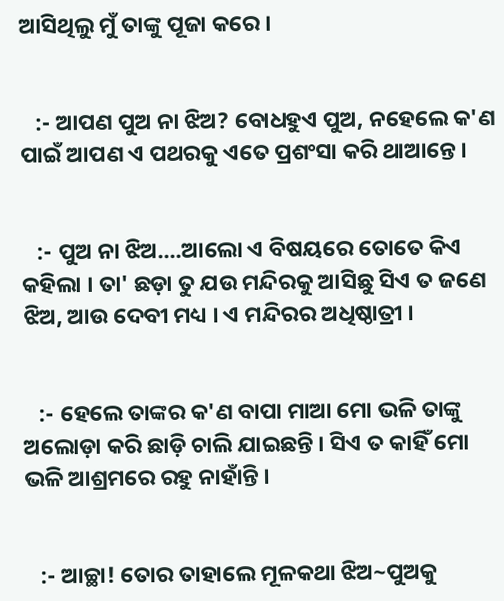ଆସିଥିଲୁ ମୁଁ ତାଙ୍କୁ ପୂଜା କରେ ।


   :- ଆପଣ ପୁଅ ନା ଝିଅ? ବୋଧହୁଏ ପୁଅ, ନହେଲେ କ'ଣ ପାଇଁ ଆପଣ ଏ ପଥରକୁ ଏତେ ପ୍ରଶଂସା କରି ଥାଆନ୍ତେ ।


   :- ପୁଅ ନା ଝିଅ....ଆଲୋ ଏ ବିଷୟରେ ତୋତେ କିଏ କହିଲା । ତା' ଛଡ଼ା ତୁ ଯ‌ଉ ମନ୍ଦିରକୁ ଆସିଛୁ ସିଏ ତ ଜଣେ ଝିଅ, ଆଉ ଦେବୀ ମଧ୍ୟ । ଏ ମନ୍ଦିରର ଅଧିଷ୍ଠାତ୍ରୀ ।


   :- ହେଲେ ତାଙ୍କର କ'ଣ ବାପା ମାଆ ମୋ ଭଳି ତାଙ୍କୁ ଅଲୋଡ଼ା କରି ଛାଡ଼ି ଚାଲି ଯାଇଛନ୍ତି । ସିଏ ତ କାହିଁ ମୋ ଭଳି ଆଶ୍ରମରେ ରହୁ ନାହାଁନ୍ତି ।


   :- ଆଚ୍ଛା! ତୋର ତାହାଲେ ମୂଳକଥା ଝିଅ~ପୁଅକୁ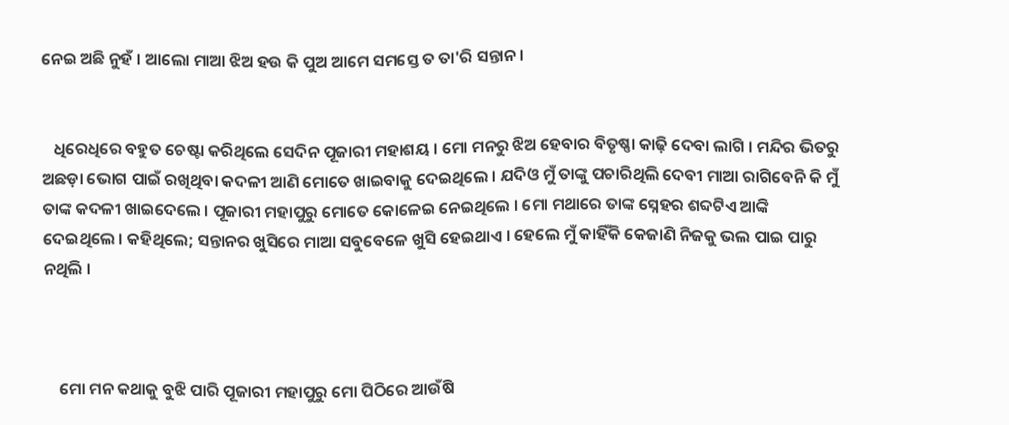ନେଇ ଅଛି ନୁହଁ । ଆଲୋ ମାଆ ଝିଅ ହ‌ଉ କି ପୁଅ ଆମେ ସମସ୍ତେ ତ ତା'ରି ସନ୍ତାନ ।


   ଧିରେଧିରେ ବହୁତ ଚେଷ୍ଟା କରିଥିଲେ ସେଦିନ ପୂଜାରୀ ମହାଶୟ । ମୋ ମନରୁ ଝିଅ ହେବାର ବିତୃଷ୍ଣା କାଢ଼ି ଦେବା ଲାଗି । ମନ୍ଦିର ଭିତରୁ ଅଛଡ଼ା ଭୋଗ ପାଇଁ ରଖିଥିବା କଦଳୀ ଆଣି ମୋତେ ଖାଇବାକୁ ଦେଇଥିଲେ । ଯଦିଓ ମୁଁ ତାଙ୍କୁ ପଚାରିଥିଲି ଦେବୀ ମାଆ ରାଗିବେନି କି ମୁଁ ତାଙ୍କ କଦଳୀ ଖାଇଦେଲେ । ପୂଜାରୀ ମହାପୁରୁ ମୋତେ କୋଳେଇ ନେଇଥିଲେ । ମୋ ମଥାରେ ତାଙ୍କ ସ୍ନେହର ଶବ୍ଦଟିଏ ଆଙ୍କି ଦେଇଥିଲେ । କହିଥିଲେ; ସନ୍ତାନର ଖୁସିରେ ମାଆ ସବୁବେଳେ ଖୁସି ହେଇଥାଏ । ହେଲେ ମୁଁ କାହିଁକି କେଜାଣି ନିଜକୁ ଭଲ ପାଇ ପାରୁ ନଥିଲି ।



    ମୋ ମନ କଥାକୁ ବୁଝି ପାରି ପୂଜାରୀ ମହାପୁରୁ ମୋ ପିଠିରେ ଆଉଁଷି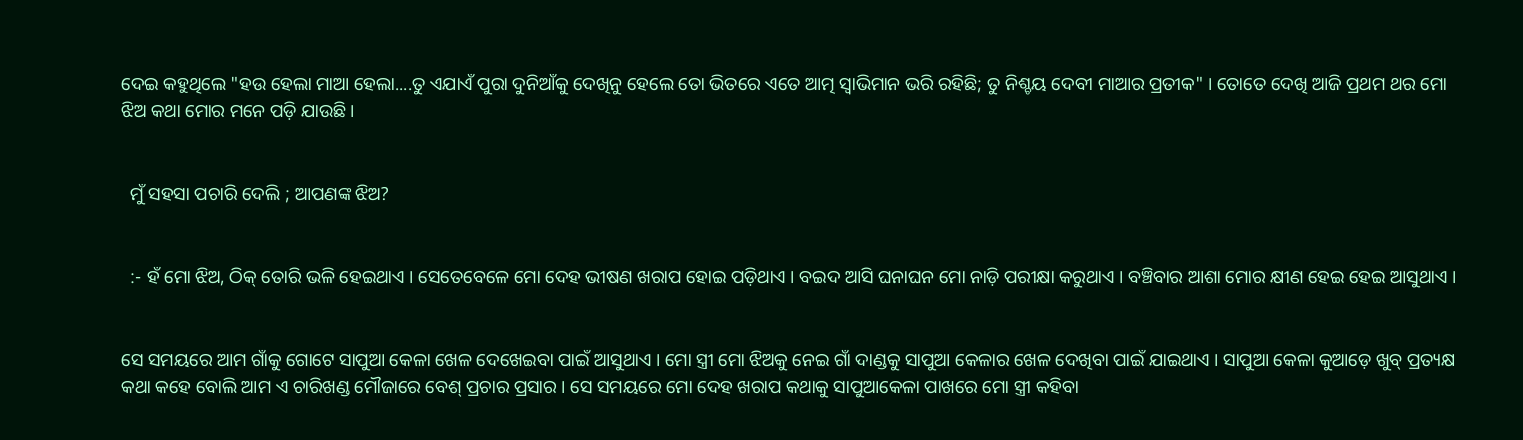ଦେଇ କହୁଥିଲେ "ହ‌ଉ ହେଲା ମାଆ ହେଲା....ତୁ ଏଯାଏଁ ପୁରା ଦୁନିଆଁକୁ ଦେଖିନୁ ହେଲେ ତୋ ଭିତରେ ଏତେ ଆତ୍ମ ସ୍ୱାଭିମାନ ଭରି ରହିଛି; ତୁ ନିଶ୍ଚୟ ଦେବୀ ମାଆର ପ୍ରତୀକ" । ତୋତେ ଦେଖି ଆଜି ପ୍ରଥମ ଥର ମୋ ଝିଅ କଥା ମୋର ମନେ ପଡ଼ି ଯାଉଛି ।


  ମୁଁ ସହସା ପଚାରି ଦେଲି ; ଆପଣଙ୍କ ଝିଅ?


  :- ହଁ ମୋ ଝିଅ, ଠିକ୍ ତୋରି ଭଳି ହେଇଥାଏ । ସେତେବେଳେ ମୋ ଦେହ ଭୀଷଣ ଖରାପ ହୋଇ ପଡ଼ିଥାଏ । ବ‌ଇଦ ଆସି ଘନାଘନ ମୋ ନାଡ଼ି ପରୀକ୍ଷା କରୁଥାଏ । ବଞ୍ଚିବାର ଆଶା ମୋର କ୍ଷୀଣ ହେଇ ହେଇ ଆସୁଥାଏ ।


ସେ ସମୟରେ ଆମ ଗାଁକୁ ଗୋଟେ ସାପୁଆ କେଳା ଖେଳ ଦେଖେଇବା ପାଇଁ ଆସୁଥାଏ । ମୋ ସ୍ତ୍ରୀ ମୋ ଝିଅକୁ ନେଇ ଗାଁ ଦାଣ୍ଡକୁ ସାପୁଆ କେଳାର ଖେଳ ଦେଖିବା ପାଇଁ ଯାଇଥାଏ । ସାପୁଆ କେଳା କୁଆଡ଼େ ଖୁବ୍ ପ୍ରତ୍ୟକ୍ଷ କଥା କହେ ବୋଲି ଆମ ଏ ଚାରିଖଣ୍ଡ ମୌଜାରେ ବେଶ୍ ପ୍ରଚାର ପ୍ରସାର । ସେ ସମୟରେ ମୋ ଦେହ ଖରାପ କଥାକୁ ସାପୁଆକେଳା ପାଖରେ ମୋ ସ୍ତ୍ରୀ କହିବା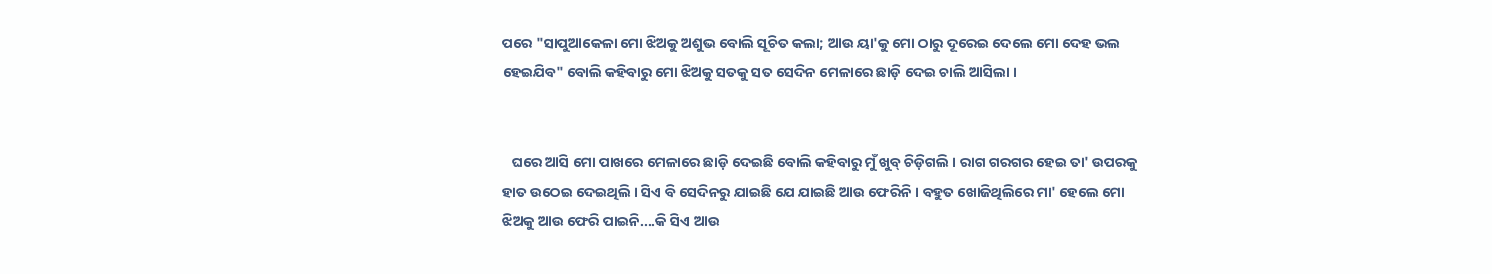ପରେ "ସାପୁଆକେଳା ମୋ ଝିଅକୁ ଅଶୁଭ ବୋଲି ସୂଚିତ କଲା; ଆଉ ୟା'କୁ ମୋ ଠାରୁ ଦୂରେଇ ଦେଲେ ମୋ ଦେହ ଭଲ ହେଇଯିବ" ବୋଲି କହିବାରୁ ମୋ ଝିଅକୁ ସତକୁ ସତ ସେଦିନ ମେଳାରେ ଛାଡ଼ି ଦେଇ ଚାଲି ଆସିଲା ।


   ଘରେ ଆସି ମୋ ପାଖରେ ମେଳାରେ ଛାଡ଼ି ଦେଇଛି ବୋଲି କହିବାରୁ ମୁଁ ଖୁବ୍ ଚିଡ଼ିଗଲି । ରାଗ ଗରଗର ହେଇ ତା' ଉପରକୁ ହାତ ଉଠେଇ ଦେଇଥିଲି । ସିଏ ବି ସେଦିନରୁ ଯାଇଛି ଯେ ଯାଇଛି ଆଉ ଫେରିନି । ବହୁତ ଖୋଜିଥିଲିରେ ମା' ହେଲେ ମୋ ଝିଅକୁ ଆଉ ଫେରି ପାଇନି....କି ସିଏ ଆଉ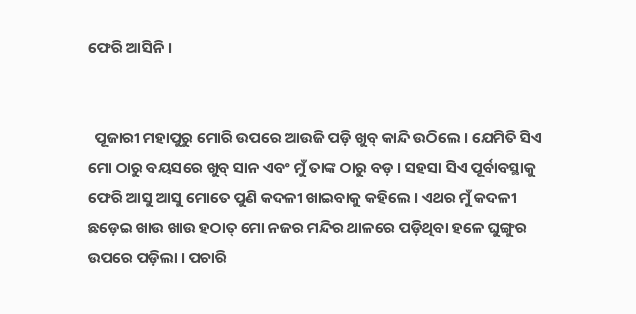ଫେରି ଆସିନି ।


  ପୂଜାରୀ ମହାପୁରୁ ମୋରି ଉପରେ ଆଉଜି ପଡ଼ି ଖୁବ୍ କାନ୍ଦି ଉଠିଲେ । ଯେମିତି ସିଏ ମୋ ଠାରୁ ବୟସରେ ଖୁବ୍ ସାନ ଏବଂ ମୁଁ ତାଙ୍କ ଠାରୁ ବଡ଼ । ସହସା ସିଏ ପୂର୍ବାବସ୍ଥାକୁ ଫେରି ଆସୁ ଆସୁ ମୋତେ ପୁଣି କଦଳୀ ଖାଇବାକୁ କହିଲେ । ଏଥର ମୁଁ କଦଳୀ ଛଡ଼େଇ ଖାଉ ଖାଉ ହଠାତ୍ ମୋ ନଜର ମନ୍ଦିର ଥାଳରେ ପଡ଼ିଥିବା ହଳେ ଘୁଙ୍ଗୁର ଉପରେ ପଡ଼ିଲା । ପଚାରି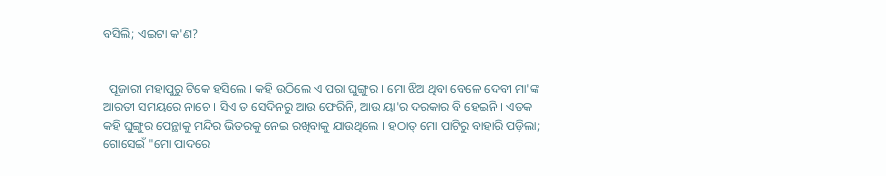ବସିଲି; ଏଇଟା କ'ଣ?


  ପୂଜାରୀ ମହାପୁରୁ ଟିକେ ହସିଲେ । କହି ଉଠିଲେ ଏ ପରା ଘୁଙ୍ଗୁର । ମୋ ଝିଅ ଥିବା ବେଳେ ଦେବୀ ମା'ଙ୍କ ଆରତୀ ସମୟରେ ନାଚେ । ସିଏ ତ ସେଦିନରୁ ଆଉ ଫେରିନି, ଆଉ ୟା'ର ଦରକାର ବି ହେଇନି । ଏତକ କହି ଘୁଙ୍ଗୁର ପେନ୍ଥାକୁ ମନ୍ଦିର ଭିତରକୁ ନେଇ ରଖିବାକୁ ଯାଉଥିଲେ । ହଠାତ୍ ମୋ ପାଟିରୁ ବାହାରି ପଡ଼ିଲା; ଗୋସେଇଁ "ମୋ ପାଦରେ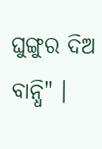ଘୁଙ୍ଗୁର ଦିଅ ବାନ୍ଧି" ।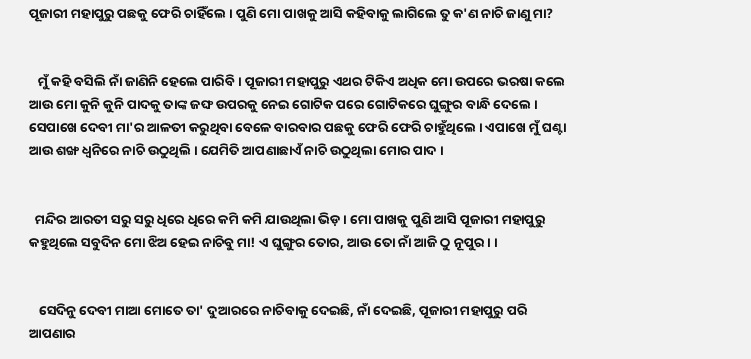ପୂଜାରୀ ମହାପୁରୁ ପଛକୁ ଫେରି ଚାହିଁଲେ । ପୁଣି ମୋ ପାଖକୁ ଆସି କହିବାକୁ ଲାଗିଲେ ତୁ କ'ଣ ନାଚି ଜାଣୁ ମା?


   ମୁଁ କହି ବସିଲି ନାଁ ଜାଣିନି ହେଲେ ପାରିବି । ପୂଜାରୀ ମହାପୁରୁ ଏଥର ଟିକିଏ ଅଧିକ ମୋ ଉପରେ ଭରଷା କଲେ ଆଉ ମୋ କୁନି କୁନି ପାଦକୁ ତାଙ୍କ ଜଙ୍ଘ ଉପରକୁ ନେଇ ଗୋଟିକ ପରେ ଗୋଟିକରେ ଘୁଙ୍ଗୁର ବାନ୍ଧି ଦେଲେ । ସେପାଖେ ଦେବୀ ମା'ର ଆଳତୀ କରୁଥିବା ବେଳେ ବାରବାର ପଛକୁ ଫେରି ଫେରି ଚାହୁଁଥିଲେ । ଏପାଖେ ମୁଁ ଘଣ୍ଟା ଆଉ ଶଙ୍ଖ ଧ୍ୱନିରେ ନାଚି ଉଠୁଥିଲି । ଯେମିତି ଆପଣାଛାଏଁ ନାଚି ଉଠୁଥିଲା ମୋର ପାଦ ।


  ମନ୍ଦିର ଆରତୀ ସରୁ ସରୁ ଧିରେ ଧିରେ କମି କମି ଯାଉଥିଲା ଭିଡ଼ । ମୋ ପାଖକୁ ପୁଣି ଆସି ପୂଜାରୀ ମହାପୁରୁ କହୁଥିଲେ ସବୁଦିନ ମୋ ଝିଅ ହେଇ ନାଚିବୁ ମା! ଏ ଘୁଙ୍ଗୁର ତୋର, ଆଉ ତୋ ନାଁ ଆଜି ଠୁ ନୂପୁର । ।


   ସେଦିନୁ ଦେବୀ ମାଆ ମୋତେ ତା' ଦୁଆରରେ ନାଚିବାକୁ ଦେଇଛି, ନାଁ ଦେଇଛି, ପୂଜାରୀ ମହାପୁରୁ ପରି ଆପଣାର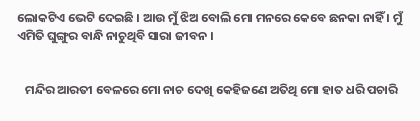ଲୋକଟିଏ ଭେଟି ଦେଇଛି । ଆଉ ମୁଁ ଝିଅ ବୋଲି ମୋ ମନରେ କେବେ ଛନକା ନାହିଁ । ମୁଁ ଏମିତି ଘୁଙ୍ଗୁର ବାନ୍ଧି ନାଚୁଥିବି ସାରା ଜୀବନ ।


   ମନ୍ଦିର ଆରତୀ ବେଳରେ ମୋ ନାଚ ଦେଖି କେହିଜଣେ ଅତିଥି ମୋ ହାତ ଧରି ପଚାରି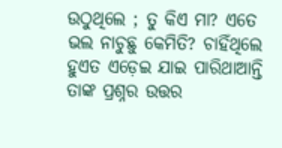ଉଠୁଥିଲେ ; ତୁ କିଏ ମା? ଏତେ ଭଲ ନାଚୁଛୁ କେମିତି? ଚାହିଁଥିଲେ ହୁଏତ ଏଡ଼େଇ ଯାଇ ପାରିଥାଆନ୍ତି ତାଙ୍କ ପ୍ରଶ୍ନର ଉତ୍ତର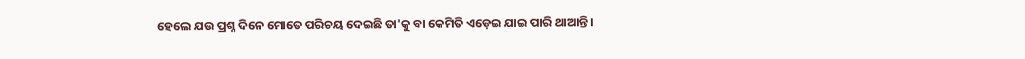ହେଲେ ଯ‌ଉ ପ୍ରଶ୍ନ ଦିନେ ମୋତେ ପରିଚୟ ଦେଇଛି ତା'କୁ ବା କେମିତି ଏଡ଼େଇ ଯାଇ ପାରି ଥାଆନ୍ତି ।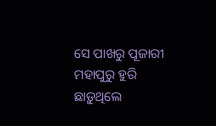ସେ ପାଖରୁ ପୂଜାରୀ ମହାପୁରୁ ହୁରି ଛାଡ଼ୁଥିଲେ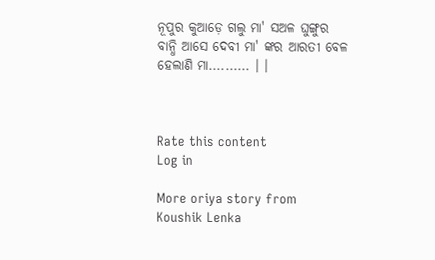ନୂପୁର କୁଆଡ଼େ ଗଲୁ ମା' ସ‌ଅଳ ଘୁଙ୍ଗୁର ବାନ୍ଧି ଆସେ ଦେବୀ ମା' ଙ୍କର ଆରତୀ ବେଳ ହେଲାଣି ମା.......... । ।



Rate this content
Log in

More oriya story from Koushik Lenka